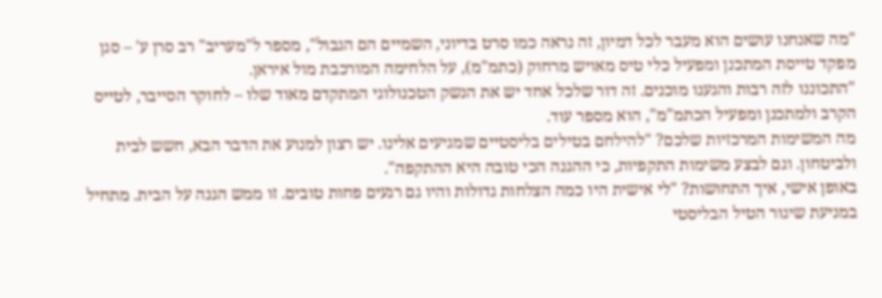"מה שאנחנו עושים הוא מעבר לכל דמיון, זה נראה כמו סרט בדיוני, השמיים הם הגבול", מספר ל"מעריב" רב סרן ע' – סגן מפקד טייסת המתכנן ומפעיל כלי טיס מאויש מרחוק (כתמ"מ), על הלחימה המורכבת מול איראן.
"התכוננו לזה רבות והגענו מוכנים. זה דור שלכל אחד יש את הנשק הטכנולוגי המתקדם מאוד שלו – לחוקר הסייבר, לטייס הקרב ולמתכנן ומפעיל הכתמ"מ", הוא מספר עוד.
מה המשימות המרכזיות שלכם? "להילחם בטילים בליסטיים שמגיעים אלינו. יש רצון למנוע את הדבר הבא, חשש לבית ולביטחון. וגם לבצע משימות התקפיות, כי ההגנה הכי טובה היא ההתקפה".
באופן אישי, איך התחושות? "לי אישית היו כמה הצלחות גדולות והיו גם רגעים פחות טובים. זו ממש הגנה על הבית. מתחיל במניעת שיגור הטיל הבליסטי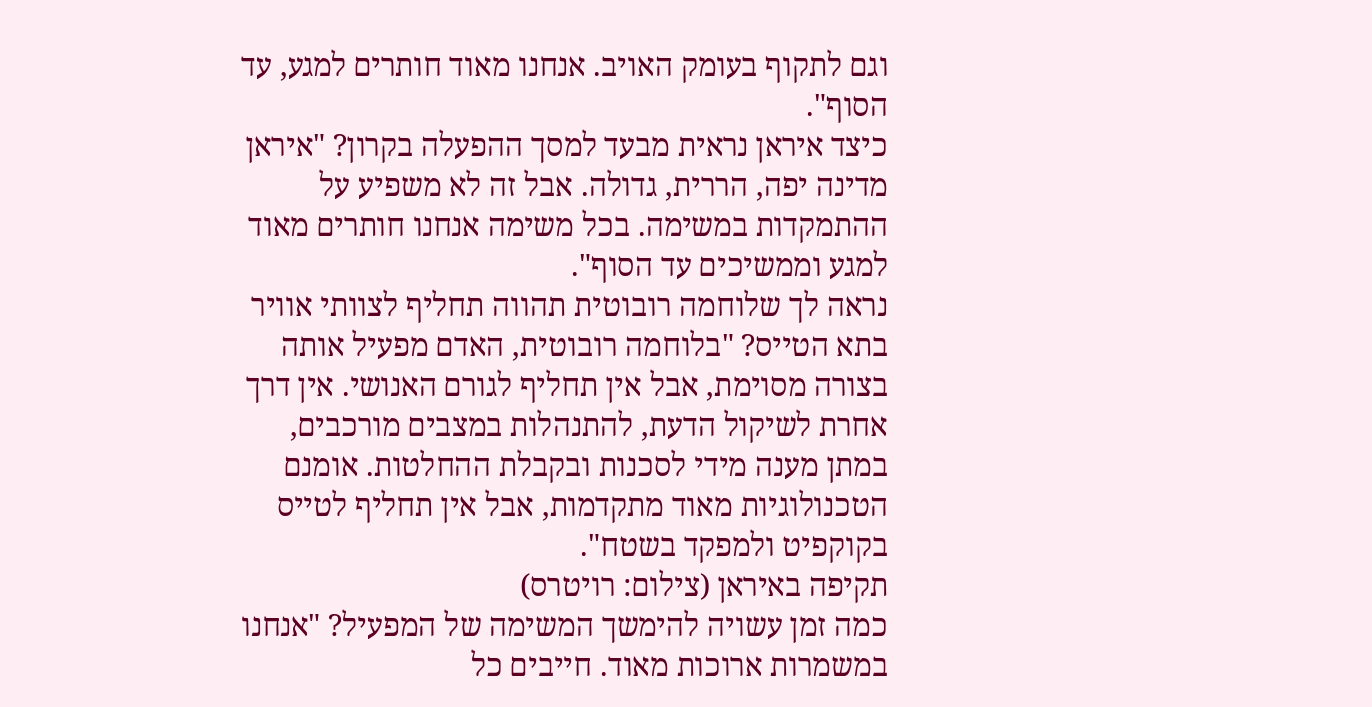וגם לתקוף בעומק האויב. אנחנו מאוד חותרים למגע, עד הסוף".
כיצד איראן נראית מבעד למסך ההפעלה בקרון? "איראן מדינה יפה, הררית, גדולה. אבל זה לא משפיע על ההתמקדות במשימה. בכל משימה אנחנו חותרים מאוד למגע וממשיכים עד הסוף".
נראה לך שלוחמה רובוטית תהווה תחליף לצוותי אוויר בתא הטייס? "בלוחמה רובוטית, האדם מפעיל אותה בצורה מסוימת, אבל אין תחליף לגורם האנושי. אין דרך אחרת לשיקול הדעת, להתנהלות במצבים מורכבים, במתן מענה מידי לסכנות ובקבלת ההחלטות. אומנם הטכנולוגיות מאוד מתקדמות, אבל אין תחליף לטייס בקוקפיט ולמפקד בשטח".
תקיפה באיראן (צילום: רויטרס)
כמה זמן עשויה להימשך המשימה של המפעיל? "אנחנו במשמרות ארוכות מאוד. חייבים כל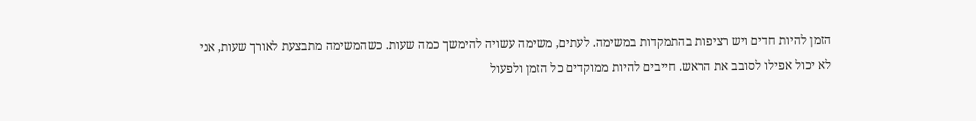הזמן להיות חדים ויש רציפות בהתמקדות במשימה. לעתים, משימה עשויה להימשך כמה שעות. כשהמשימה מתבצעת לאורך שעות, אני לא יכול אפילו לסובב את הראש. חייבים להיות ממוקדים כל הזמן ולפעול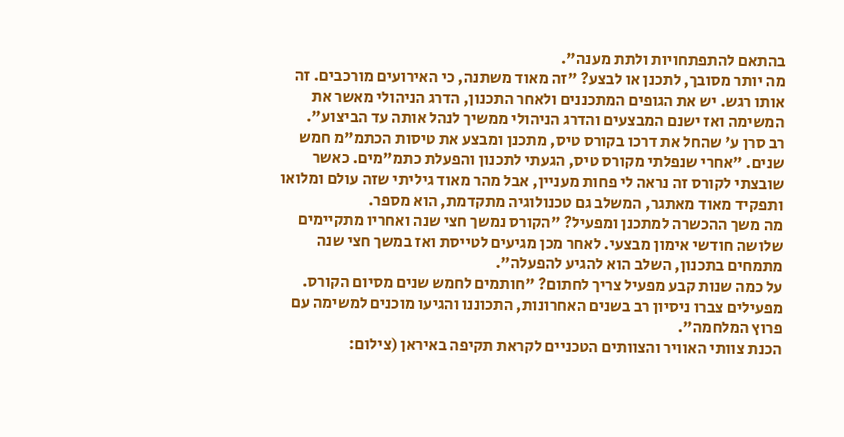בהתאם להתפתחויות ולתת מענה".
מה יותר מסובך, לתכנן או לבצע? "זה מאוד משתנה, כי האירועים מורכבים. זה אותו רגש. יש את הגופים המתכננים ולאחר התכנון, הדרג הניהולי מאשר את המשימה ואז ישנם המבצעים והדרג הניהולי ממשיך לנהל אותה עד הביצוע".
רב סרן ע' שהחל את דרכו בקורס טיס, מתכנן ומבצע את טיסות הכתמ"מ חמש שנים. "אחרי שנפלתי מקורס טיס, הגעתי לתכנון והפעלת כתמ"מים. כאשר שובצתי לקורס זה נראה לי פחות מעניין, אבל מהר מאוד גיליתי שזה עולם ומלואו ותפקיד מאוד מאתגר, המשלב גם טכנולוגיה מתקדמת, הוא מספר.
מה משך ההכשרה למתכנן ומפעיל? "הקורס נמשך חצי שנה ואחריו מתקיימים שלושה חודשי אימון מבצעי. לאחר מכן מגיעים לטייסת ואז במשך חצי שנה מתמחים בתכנון, השלב הוא להגיע להפעלה".
על כמה שנות קבע מפעיל צריך לחתום? "חותמים לחמש שנים מסיום הקורס. מפעילים צברו ניסיון רב בשנים האחרונות, התכוננו והגיעו מוכנים למשימה עם פרוץ המלחמה".
הכנת צוותי האוויר והצוותים הטכניים לקראת תקיפה באיראן (צילום: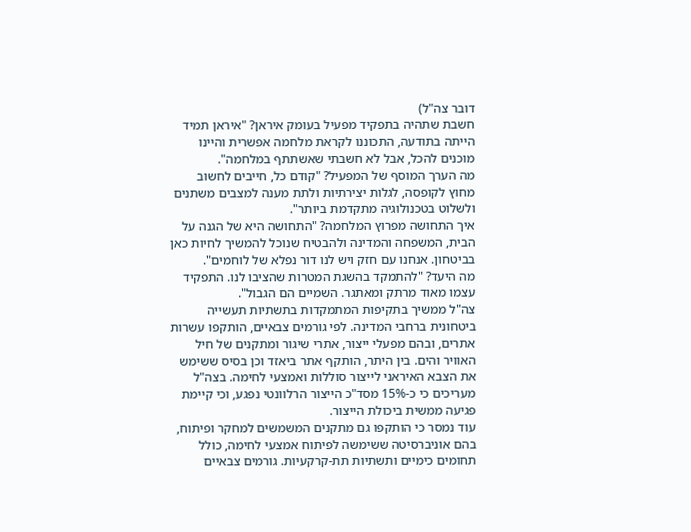דובר צה"ל)
חשבת שתהיה בתפקיד מפעיל בעומק איראן? "איראן תמיד הייתה בתודעה, התכוננו לקראת מלחמה אפשרית והיינו מוכנים להכל, אבל לא חשבתי שאשתתף במלחמה".
מה הערך המוסף של המפעיל? "קודם כל, חייבים לחשוב מחוץ לקופסה, לגלות יצירתיות ולתת מענה למצבים משתנים ולשלוט בטכנולוגיה מתקדמת ביותר".
איך התחושה מפרוץ המלחמה? "התחושה היא של הגנה על הבית, המשפחה והמדינה ולהבטיח שנוכל להמשיך לחיות כאן בביטחון. אנחנו עם חזק ויש לנו דור נפלא של לוחמים".
מה היעד? "להתמקד בהשגת המטרות שהציבו לנו. התפקיד עצמו מאוד מרתק ומאתגר. השמיים הם הגבול".
צה"ל ממשיך בתקיפות המתמקדות בתשתיות תעשייה ביטחונית ברחבי המדינה. לפי גורמים צבאיים, הותקפו עשרות אתרים, ובהם מפעלי ייצור, אתרי שיגור ומתקנים של חיל האוויר והים. בין היתר, הותקף אתר ביאזד וכן בסיס ששימש את הצבא האיראני לייצור סוללות ואמצעי לחימה. בצה"ל מעריכים כי כ-15% מסד"כ הייצור הרלוונטי נפגע, וכי קיימת פגיעה ממשית ביכולת הייצור.
עוד נמסר כי הותקפו גם מתקנים המשמשים למחקר ופיתוח, בהם אוניברסיטה ששימשה לפיתוח אמצעי לחימה, כולל תחומים כימיים ותשתיות תת-קרקעיות. גורמים צבאיים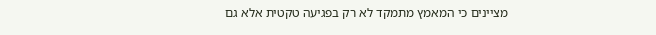מציינים כי המאמץ מתמקד לא רק בפגיעה טקטית אלא גם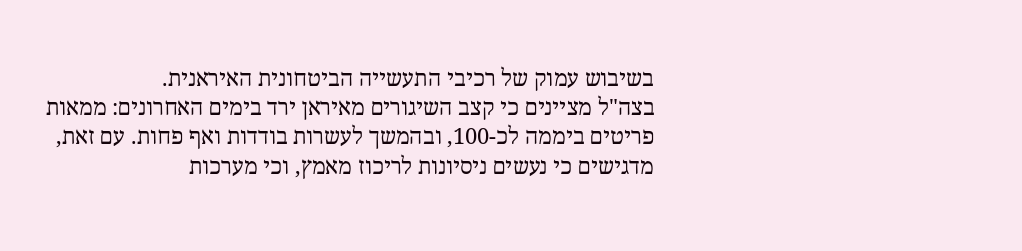בשיבוש עמוק של רכיבי התעשייה הביטחונית האיראנית.
בצה"ל מציינים כי קצב השיגורים מאיראן ירד בימים האחרונים: ממאות פריטים ביממה לכ-100, ובהמשך לעשרות בודדות ואף פחות. עם זאת, מדגישים כי נעשים ניסיונות לריכוז מאמץ, וכי מערכות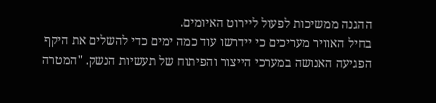ההגנה ממשיכות לפעול ליירוט האיומים.
בחיל האוויר מעריכים כי יידרשו עוד כמה ימים כדי להשלים את היקף הפגיעה האנושה במערכי הייצור והפיתוח של תעשיות הנשק. "המטרה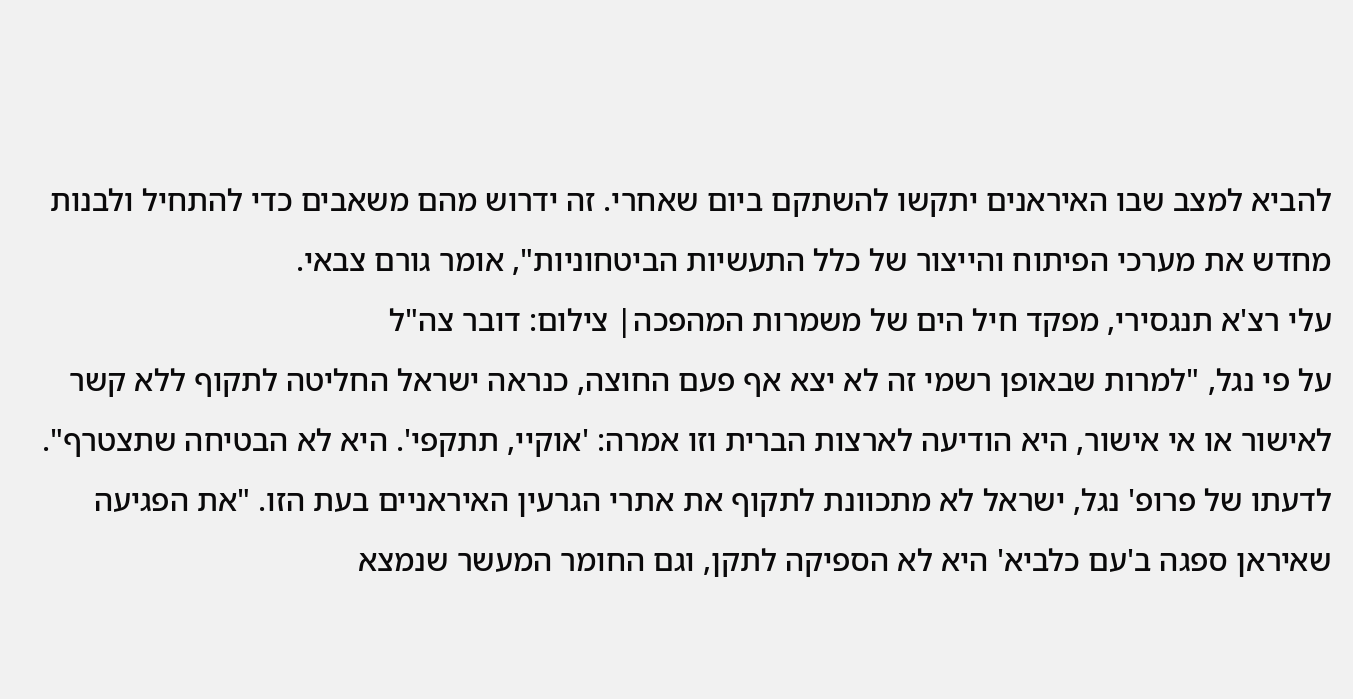להביא למצב שבו האיראנים יתקשו להשתקם ביום שאחרי. זה ידרוש מהם משאבים כדי להתחיל ולבנות מחדש את מערכי הפיתוח והייצור של כלל התעשיות הביטחוניות", אומר גורם צבאי.
עלי רצ'א תנגסירי, מפקד חיל הים של משמרות המהפכה| צילום: דובר צה"ל
על פי נגל, "למרות שבאופן רשמי זה לא יצא אף פעם החוצה, כנראה ישראל החליטה לתקוף ללא קשר לאישור או אי אישור, היא הודיעה לארצות הברית וזו אמרה: 'אוקיי, תתקפי'. היא לא הבטיחה שתצטרף".
לדעתו של פרופ' נגל, ישראל לא מתכוונת לתקוף את אתרי הגרעין האיראניים בעת הזו. "את הפגיעה שאיראן ספגה ב'עם כלביא' היא לא הספיקה לתקן, וגם החומר המעשר שנמצא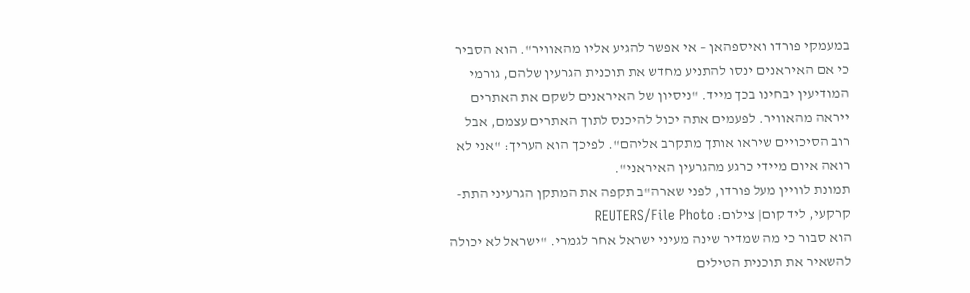במעמקי פורדו ואיספהאן – אי אפשר להגיע אליו מהאוויר". הוא הסביר כי אם האיראנים ינסו להתניע מחדש את תוכנית הגרעין שלהם, גורמי המודיעין יבחינו בכך מייד. "ניסיון של האיראנים לשקם את האתרים ייראה מהאוויר. לפעמים אתה יכול להיכנס לתוך האתרים עצמם, אבל רוב הסיכויים שיראו אותך מתקרב אליהם". לפיכך הוא העריך: "אני לא רואה איום מיידי כרגע מהגרעין האיראני".
תמונת לוויין מעל פורדו, לפני שארה"ב תקפה את המתקן הגרעיני התת-קרקעי, ליד קום| צילום: REUTERS/File Photo
הוא סבור כי מה שמדיר שינה מעיני ישראל אחר לגמרי. "ישראל לא יכולה להשאיר את תוכנית הטילים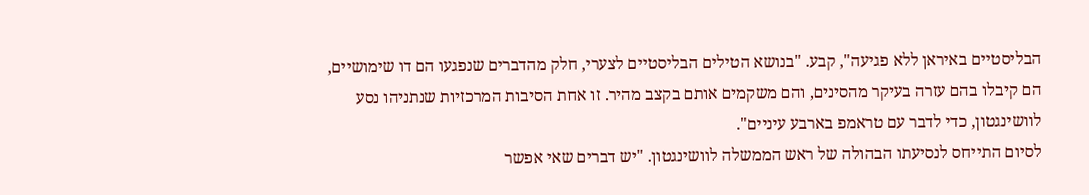הבליסטיים באיראן ללא פגיעה", קבע. "בנושא הטילים הבליסטיים לצערי, חלק מהדברים שנפגעו הם דו שימושיים, הם קיבלו בהם עזרה בעיקר מהסינים, והם משקמים אותם בקצב מהיר. זו אחת הסיבות המרכזיות שנתניהו נסע לוושינגטון, כדי לדבר עם טראמפ בארבע עיניים".
לסיום התייחס לנסיעתו הבהולה של ראש הממשלה לוושינגטון. "יש דברים שאי אפשר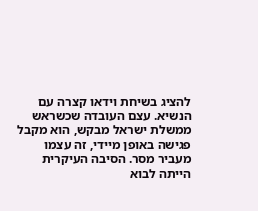להציג בשיחת וידאו קצרה עם הנשיא. עצם העובדה שכשראש ממשלת ישראל מבקש, הוא מקבל פגישה באופן מיידי, זה עצמו מעביר מסר. הסיבה העיקרית הייתה לבוא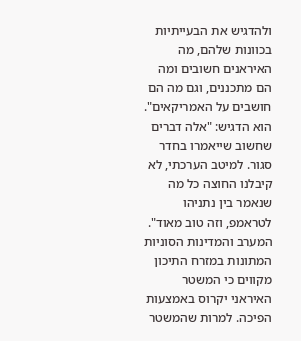ולהדגיש את הבעייתיות בכוונות שלהם, מה האיראנים חשובים ומה הם מתכננים, וגם מה הם חושבים על האמריקאים". הוא הדגיש: "אלה דברים שחשוב שייאמרו בחדר סגור. למיטב הערכתי, לא קיבלנו החוצה כל מה שנאמר בין נתניהו לטראמפ, וזה טוב מאוד".
המערב והמדינות הסוניות המתונות במזרח התיכון מקווים כי המשטר האיראני יקרוס באמצעות הפיכה. למרות שהמשטר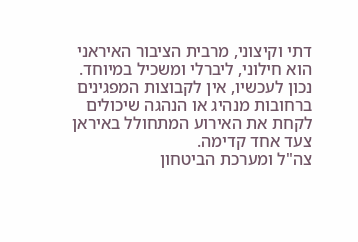דתי וקיצוני, מרבית הציבור האיראני הוא חילוני, ליברלי ומשכיל במיוחד. נכון לעכשיו, אין לקבוצות המפגינים ברחובות מנהיג או הנהגה שיכולים לקחת את האירוע המתחולל באיראן צעד אחד קדימה.
צה"ל ומערכת הביטחון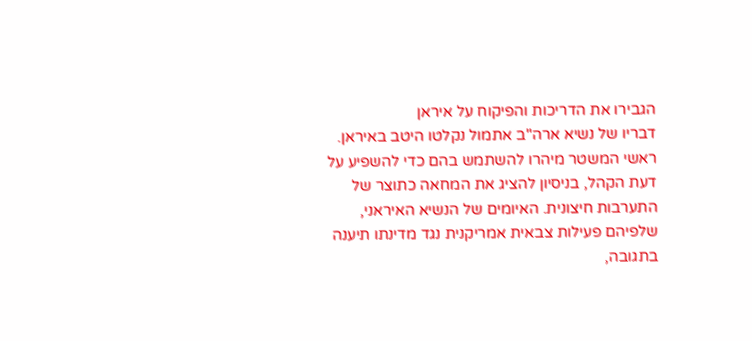הגבירו את הדריכות והפיקוח על איראן
דבריו של נשיא ארה"ב אתמול נקלטו היטב באיראן. ראשי המשטר מיהרו להשתמש בהם כדי להשפיע על דעת הקהל, בניסיון להציג את המחאה כתוצר של התערבות חיצונית. האיומים של הנשיא האיראני, שלפיהם פעילות צבאית אמריקנית נגד מדינתו תיענה בתגובה,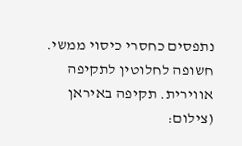נתפסים כחסרי כיסוי ממשי.
חשופה לחלוטין לתקיפה אווירית. תקיפה באיראן (צילום: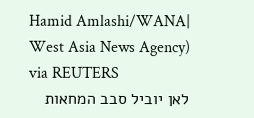Hamid Amlashi/WANA| West Asia News Agency) via REUTERS
לאן יוביל סבב המחאות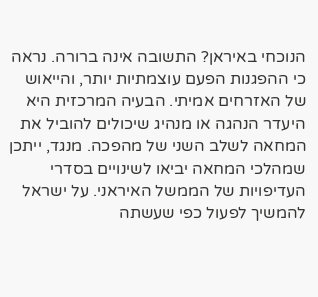הנוכחי באיראן? התשובה אינה ברורה. נראה כי ההפגנות הפעם עוצמתיות יותר, והייאוש של האזרחים אמיתי. הבעיה המרכזית היא היעדר הנהגה או מנהיג שיכולים להוביל את המחאה לשלב השני של מהפכה. מנגד, ייתכן שמהלכי המחאה יביאו לשינויים בסדרי העדיפויות של הממשל האיראני. על ישראל להמשיך לפעול כפי שעשתה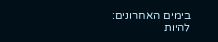בימים האחרונים: להיות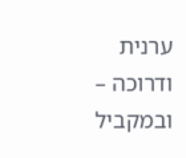ערנית ודרוכה – ובמקביל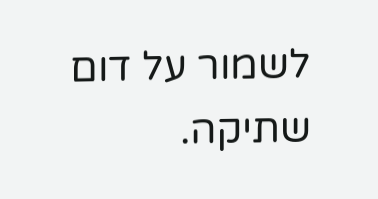לשמור על דום שתיקה.